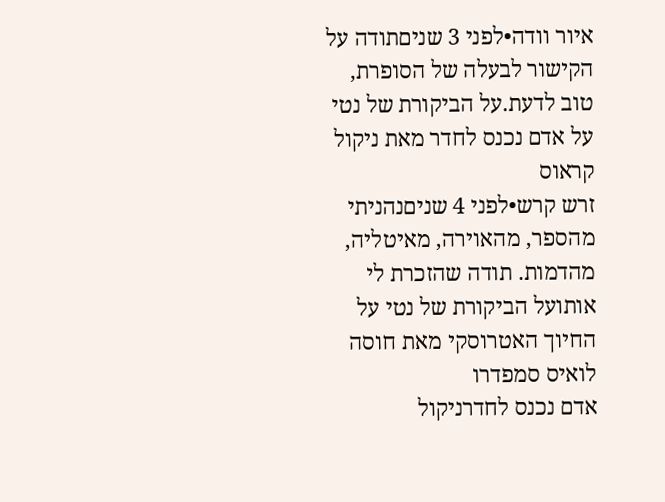איור וודה•לפני 3 שניםתודה על הקישור לבעלה של הסופרת, טוב לדעת.על הביקורת של נטי על אדם נכנס לחדר מאת ניקול קראוס
זרש קרש•לפני 4 שניםנהניתי מהספר, מהאוירה, מאיטליה, מהדמות. תודה שהזכרת לי אותועל הביקורת של נטי על החיוך האטרוסקי מאת חוסה לואיס סמפדרו
אדם נכנס לחדרניקול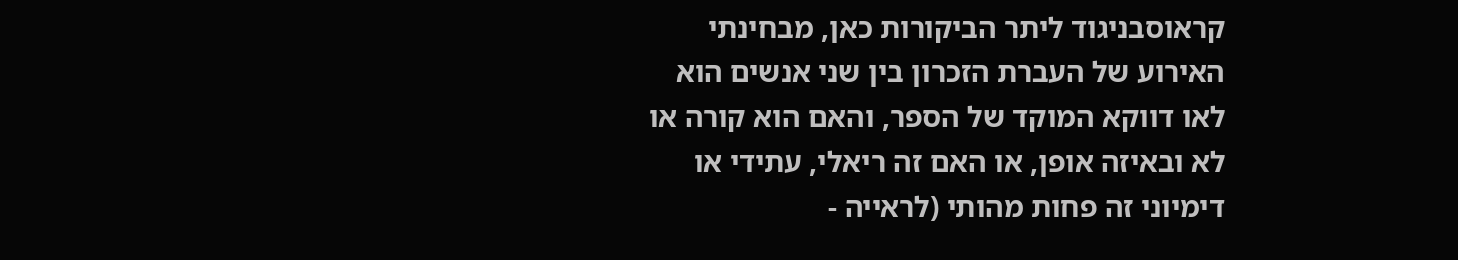קראוסבניגוד ליתר הביקורות כאן, מבחינתי האירוע של העברת הזכרון בין שני אנשים הוא לאו דווקא המוקד של הספר, והאם הוא קורה או לא ובאיזה אופן, או האם זה ריאלי, עתידי או דימיוני זה פחות מהותי (לראייה -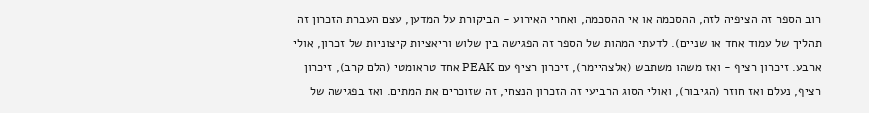רוב הספר זה הציפיה לזה, ההסכמה או אי ההסכמה, ואחרי האירוע - הביקורת על המדען, עצם העברת הזכרון זה תהליך של עמוד אחד או שניים). לדעתי המהות של הספר זה הפגישה בין שלוש וריאציות קיצוניות של זכרון, אולי ארבע. זיכרון רציף - ואז משהו משתבש (אלצהיימר), זיכרון רציף עם PEAK אחד טראומטי (הלם קרב), זיכרון רציף, נעלם ואז חוזר (הגיבור), ואולי הסוג הרביעי זה הזכרון הנצחי, זה שזוכרים את המתים. ואז בפגישה של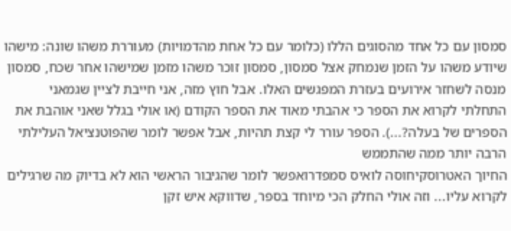סמסון עם כל אחד מהסוגים הללו (כלומר עם כל אחת מהדמויות) מעוררת משהו שונה: מישהו שיודע משהו על הזמן שנמחק אצל סמסון, סמסון זוכר משהו מזמן שמישהו אחר שכח, סמסון מנסה לשחזר אירועים בעזרת המפגשים האלו. אבל חוץ מזה, אני חייבת לציין שגמאני התחלתי לקרוא את הספר כי אהבתי מאוד את הספר הקודם (או אולי בגלל שאני אוהבת את הספרים של בעלה?...). הספר עורר לי קצת תהיות, אבל אפשר לומר שהפוטנציאל העלילתי הרבה יותר ממה שהתממש
החיוך האטרוסקיחוסה לואיס סמפדרואפשר לומר שהגיבור הראשי הוא לא בדיוק מה שרגילים לקרוא עליו... וזה אולי החלק הכי מיוחד בספר, שדווקא איש זקן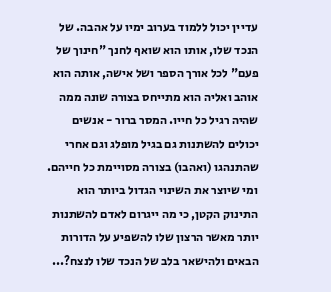עדיין יכול ללמוד בערוב ימיו על אהבה. של הנכד שלו, אותו הוא שואף לחנך "חינוך של פעם" לכל אורך הספר ושל אישה, אותה הוא אוהב ואליה הוא מתייחס בצורה שונה ממה שהיה רגיל כל חייו. המסר ברור - אנשים יכולים להשתנות גם בגיל מופלג וגם אחרי שהתנהגו (ואהבו) בצורה מסויימת כל חייהם. ומי שיוצר את השינוי הגדול ביותר הוא התינוק הקטן, כי מה ייגרום לאדם להשתנות יותר מאשר הרצון שלו להשפיע על הדורות הבאים ולהישאר בלב של הנכד שלו לנצח?...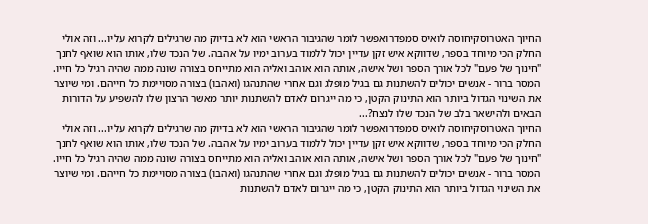החיוך האטרוסקיחוסה לואיס סמפדרואפשר לומר שהגיבור הראשי הוא לא בדיוק מה שרגילים לקרוא עליו... וזה אולי החלק הכי מיוחד בספר, שדווקא איש זקן עדיין יכול ללמוד בערוב ימיו על אהבה. של הנכד שלו, אותו הוא שואף לחנך "חינוך של פעם" לכל אורך הספר ושל אישה, אותה הוא אוהב ואליה הוא מתייחס בצורה שונה ממה שהיה רגיל כל חייו. המסר ברור - אנשים יכולים להשתנות גם בגיל מופלג וגם אחרי שהתנהגו (ואהבו) בצורה מסויימת כל חייהם. ומי שיוצר את השינוי הגדול ביותר הוא התינוק הקטן, כי מה ייגרום לאדם להשתנות יותר מאשר הרצון שלו להשפיע על הדורות הבאים ולהישאר בלב של הנכד שלו לנצח?...
החיוך האטרוסקיחוסה לואיס סמפדרואפשר לומר שהגיבור הראשי הוא לא בדיוק מה שרגילים לקרוא עליו... וזה אולי החלק הכי מיוחד בספר, שדווקא איש זקן עדיין יכול ללמוד בערוב ימיו על אהבה. של הנכד שלו, אותו הוא שואף לחנך "חינוך של פעם" לכל אורך הספר ושל אישה, אותה הוא אוהב ואליה הוא מתייחס בצורה שונה ממה שהיה רגיל כל חייו. המסר ברור - אנשים יכולים להשתנות גם בגיל מופלג וגם אחרי שהתנהגו (ואהבו) בצורה מסויימת כל חייהם. ומי שיוצר את השינוי הגדול ביותר הוא התינוק הקטן, כי מה ייגרום לאדם להשתנות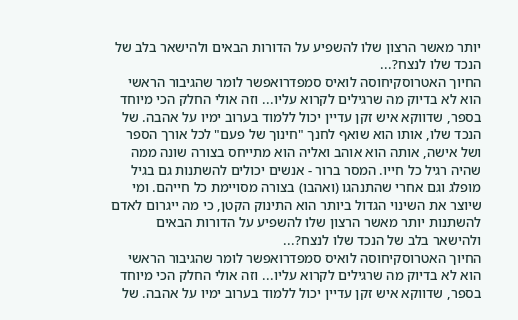יותר מאשר הרצון שלו להשפיע על הדורות הבאים ולהישאר בלב של הנכד שלו לנצח?...
החיוך האטרוסקיחוסה לואיס סמפדרואפשר לומר שהגיבור הראשי הוא לא בדיוק מה שרגילים לקרוא עליו... וזה אולי החלק הכי מיוחד בספר, שדווקא איש זקן עדיין יכול ללמוד בערוב ימיו על אהבה. של הנכד שלו, אותו הוא שואף לחנך "חינוך של פעם" לכל אורך הספר ושל אישה, אותה הוא אוהב ואליה הוא מתייחס בצורה שונה ממה שהיה רגיל כל חייו. המסר ברור - אנשים יכולים להשתנות גם בגיל מופלג וגם אחרי שהתנהגו (ואהבו) בצורה מסויימת כל חייהם. ומי שיוצר את השינוי הגדול ביותר הוא התינוק הקטן, כי מה ייגרום לאדם להשתנות יותר מאשר הרצון שלו להשפיע על הדורות הבאים ולהישאר בלב של הנכד שלו לנצח?...
החיוך האטרוסקיחוסה לואיס סמפדרואפשר לומר שהגיבור הראשי הוא לא בדיוק מה שרגילים לקרוא עליו... וזה אולי החלק הכי מיוחד בספר, שדווקא איש זקן עדיין יכול ללמוד בערוב ימיו על אהבה. של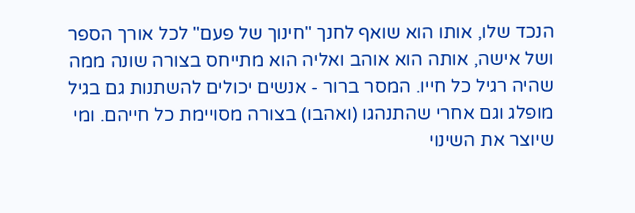הנכד שלו, אותו הוא שואף לחנך "חינוך של פעם" לכל אורך הספר ושל אישה, אותה הוא אוהב ואליה הוא מתייחס בצורה שונה ממה שהיה רגיל כל חייו. המסר ברור - אנשים יכולים להשתנות גם בגיל מופלג וגם אחרי שהתנהגו (ואהבו) בצורה מסויימת כל חייהם. ומי שיוצר את השינוי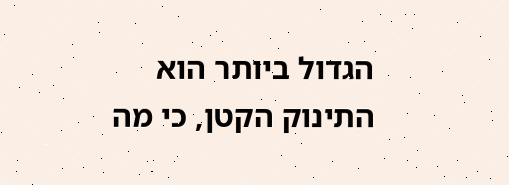הגדול ביותר הוא התינוק הקטן, כי מה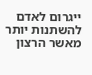ייגרום לאדם להשתנות יותר מאשר הרצון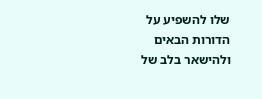שלו להשפיע על הדורות הבאים ולהישאר בלב של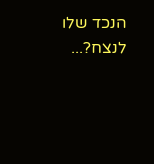הנכד שלו לנצח?...